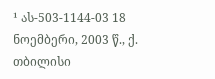¹ ას-503-1144-03 18 ნოემბერი, 2003 წ., ქ. თბილისი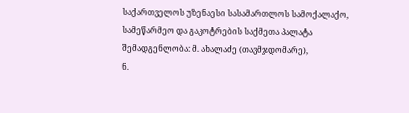საქართველოს უზენაესი სასამართლოს სამოქალაქო, სამეწარმეო და გაკოტრების საქმეთა პალატა
შემადგენლობა: მ. ახალაძე (თავმჯდომარე),
ნ.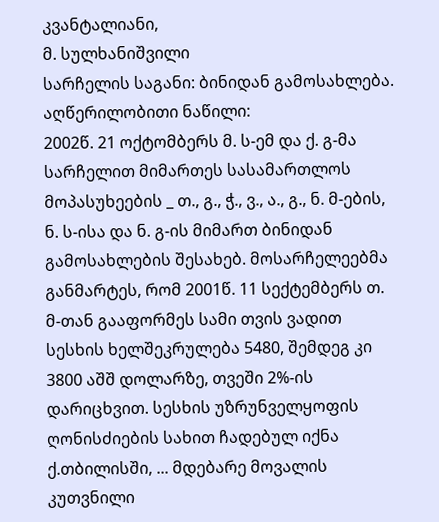კვანტალიანი,
მ. სულხანიშვილი
სარჩელის საგანი: ბინიდან გამოსახლება.
აღწერილობითი ნაწილი:
2002წ. 21 ოქტომბერს მ. ს-ემ და ქ. გ-მა სარჩელით მიმართეს სასამართლოს მოპასუხეების _ თ., გ., ჭ., ვ., ა., გ., ნ. მ-ების, ნ. ს-ისა და ნ. გ-ის მიმართ ბინიდან გამოსახლების შესახებ. მოსარჩელეებმა განმარტეს, რომ 2001წ. 11 სექტემბერს თ. მ-თან გააფორმეს სამი თვის ვადით სესხის ხელშეკრულება 5480, შემდეგ კი 3800 აშშ დოლარზე, თვეში 2%-ის დარიცხვით. სესხის უზრუნველყოფის ღონისძიების სახით ჩადებულ იქნა ქ.თბილისში, ... მდებარე მოვალის კუთვნილი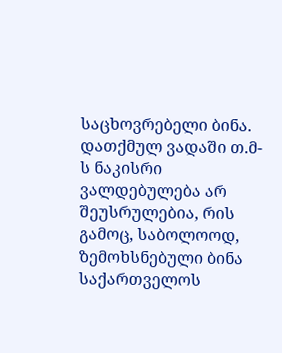საცხოვრებელი ბინა. დათქმულ ვადაში თ.მ-ს ნაკისრი ვალდებულება არ შეუსრულებია, რის გამოც, საბოლოოდ, ზემოხსნებული ბინა საქართველოს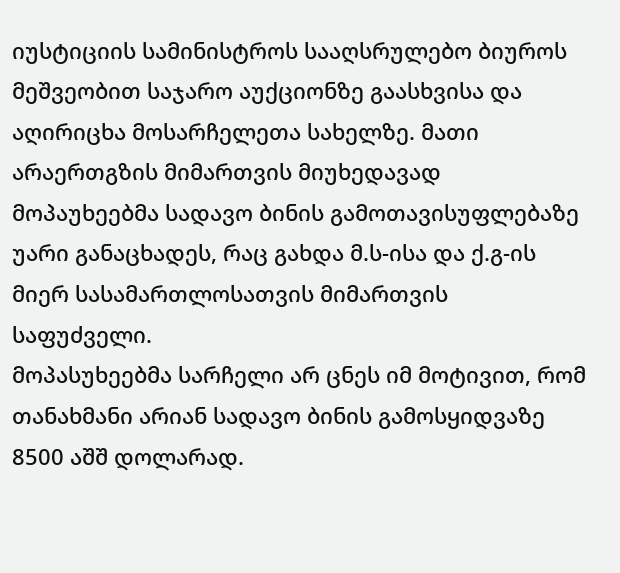იუსტიციის სამინისტროს სააღსრულებო ბიუროს მეშვეობით საჯარო აუქციონზე გაასხვისა და აღირიცხა მოსარჩელეთა სახელზე. მათი არაერთგზის მიმართვის მიუხედავად მოპაუხეებმა სადავო ბინის გამოთავისუფლებაზე უარი განაცხადეს, რაც გახდა მ.ს-ისა და ქ.გ-ის მიერ სასამართლოსათვის მიმართვის საფუძველი.
მოპასუხეებმა სარჩელი არ ცნეს იმ მოტივით, რომ თანახმანი არიან სადავო ბინის გამოსყიდვაზე 8500 აშშ დოლარად.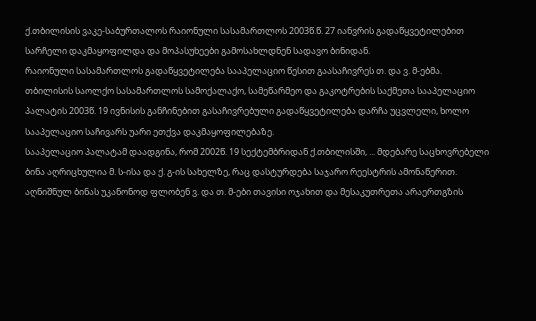ქ.თბილისის ვაკე-საბურთალოს რაიონული სასამართლოს 2003წ.წ. 27 იანვრის გადაწყვეტილებით სარჩელი დაკმაყოფილდა და მოპასუხეები გამოსახლდნენ სადავო ბინიდან.
რაიონული სასამართლოს გადაწყვეტილება სააპელაციო წესით გაასაჩივრეს თ. და ვ. მ-ებმა.
თბილისის საოლქო სასამართლოს სამოქალაქო, სამეწარმეო და გაკოტრების საქმეთა სააპელაციო პალატის 2003წ. 19 ივნისის განჩინებით გასაჩივრებული გადაწყვეტილება დარჩა უცვლელი, ხოლო სააპელაციო საჩივარს უარი ეთქვა დაკმაყოფილებაზე.
სააპელაციო პალატამ დაადგინა, რომ 2002წ. 19 სექტემბრიდან ქ.თბილისში, ... მდებარე საცხოვრებელი ბინა აღრიცხულია მ. ს-ისა და ქ. გ-ის სახელზე, რაც დასტურდება საჯარო რეესტრის ამონაწერით. აღნიშნულ ბინას უკანონოდ ფლობენ ვ. და თ. მ-ები თავისი ოჯახით და მესაკუთრეთა არაერთგზის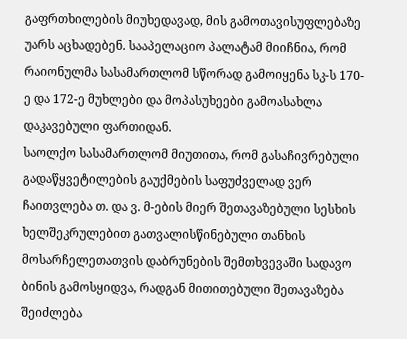გაფრთხილების მიუხედავად, მის გამოთავისუფლებაზე უარს აცხადებენ. სააპელაციო პალატამ მიიჩნია, რომ რაიონულმა სასამართლომ სწორად გამოიყენა სკ-ს 170-ე და 172-ე მუხლები და მოპასუხეები გამოასახლა დაკავებული ფართიდან.
საოლქო სასამართლომ მიუთითა, რომ გასაჩივრებული გადაწყვეტილების გაუქმების საფუძველად ვერ ჩაითვლება თ. და ვ. მ-ების მიერ შეთავაზებული სესხის ხელშეკრულებით გათვალისწინებული თანხის მოსარჩელეთათვის დაბრუნების შემთხვევაში სადავო ბინის გამოსყიდვა, რადგან მითითებული შეთავაზება შეიძლება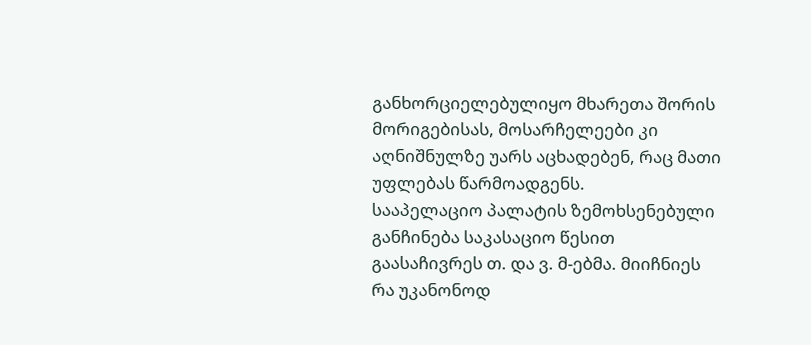განხორციელებულიყო მხარეთა შორის მორიგებისას, მოსარჩელეები კი აღნიშნულზე უარს აცხადებენ, რაც მათი უფლებას წარმოადგენს.
სააპელაციო პალატის ზემოხსენებული განჩინება საკასაციო წესით გაასაჩივრეს თ. და ვ. მ-ებმა. მიიჩნიეს რა უკანონოდ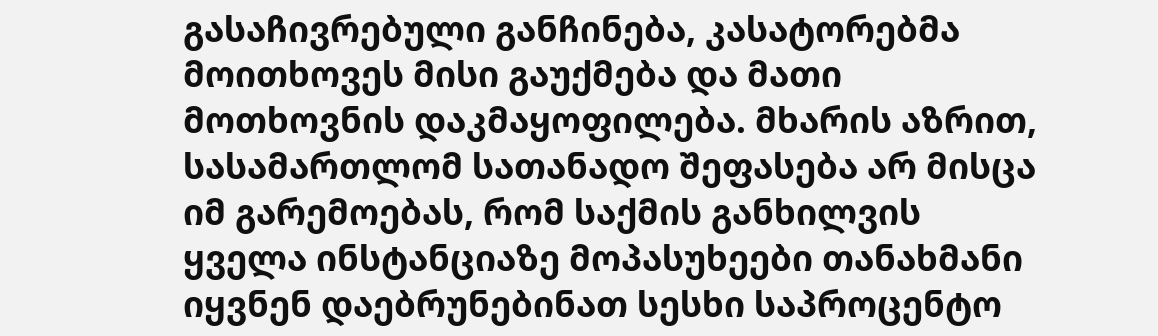გასაჩივრებული განჩინება, კასატორებმა მოითხოვეს მისი გაუქმება და მათი მოთხოვნის დაკმაყოფილება. მხარის აზრით, სასამართლომ სათანადო შეფასება არ მისცა იმ გარემოებას, რომ საქმის განხილვის ყველა ინსტანციაზე მოპასუხეები თანახმანი იყვნენ დაებრუნებინათ სესხი საპროცენტო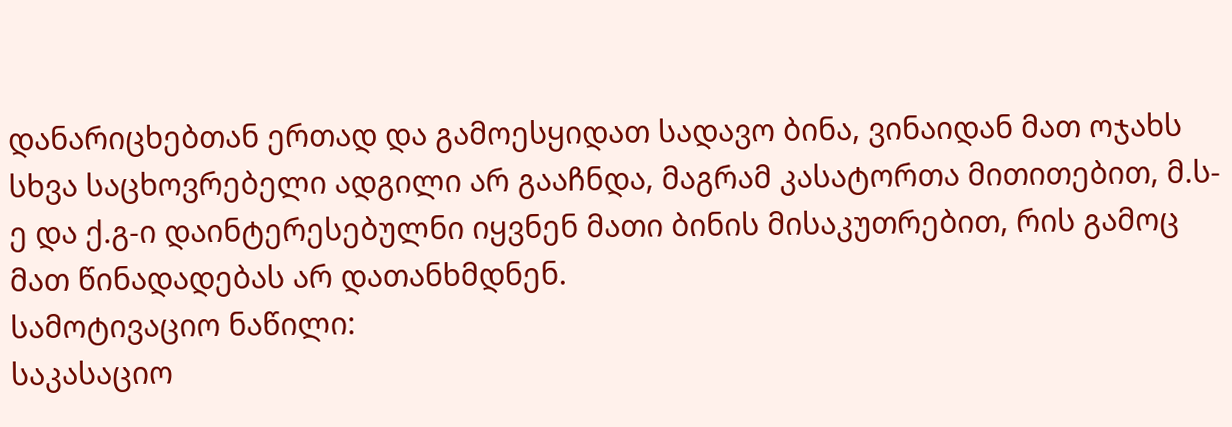დანარიცხებთან ერთად და გამოესყიდათ სადავო ბინა, ვინაიდან მათ ოჯახს სხვა საცხოვრებელი ადგილი არ გააჩნდა, მაგრამ კასატორთა მითითებით, მ.ს-ე და ქ.გ-ი დაინტერესებულნი იყვნენ მათი ბინის მისაკუთრებით, რის გამოც მათ წინადადებას არ დათანხმდნენ.
სამოტივაციო ნაწილი:
საკასაციო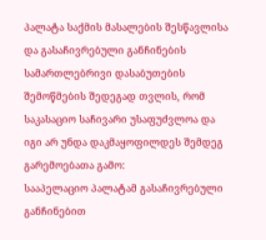პალატა საქმის მასალების შესწავლისა და გასაჩივრებული განჩინების სამართლებრივი დასაბუთების შემოწმების შედეგად თვლის, რომ საკასაციო საჩივარი უსაფუძვლოა და იგი არ უნდა დაკმაყოფილდეს შემდეგ გარემოებათა გამო:
სააპელაციო პალატამ გასაჩივრებული განჩინებით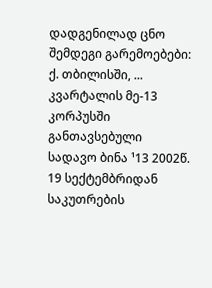დადგენილად ცნო შემდეგი გარემოებები:
ქ. თბილისში, ... კვარტალის მე-13 კორპუსში განთავსებული სადავო ბინა ¹13 2002წ. 19 სექტემბრიდან საკუთრების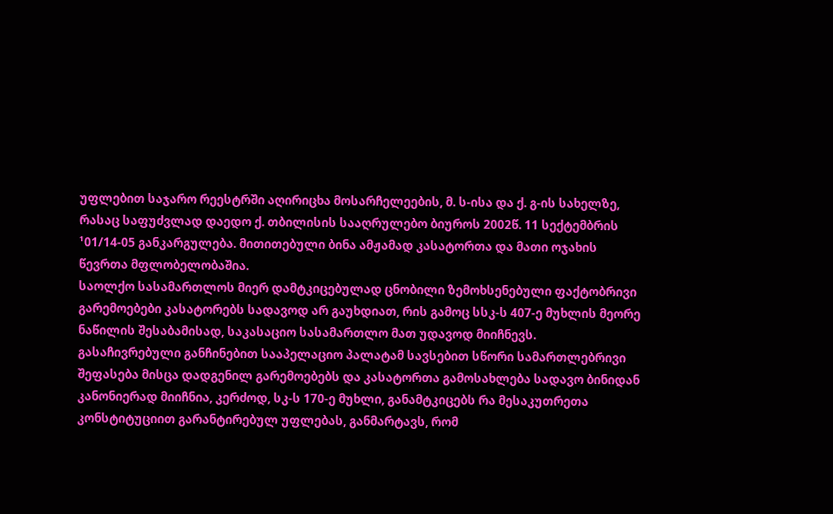უფლებით საჯარო რეესტრში აღირიცხა მოსარჩელეების, მ. ს-ისა და ქ. გ-ის სახელზე, რასაც საფუძვლად დაედო ქ. თბილისის სააღრულებო ბიუროს 2002წ. 11 სექტემბრის ¹01/14-05 განკარგულება. მითითებული ბინა ამჟამად კასატორთა და მათი ოჯახის წევრთა მფლობელობაშია.
საოლქო სასამართლოს მიერ დამტკიცებულად ცნობილი ზემოხსენებული ფაქტობრივი გარემოებები კასატორებს სადავოდ არ გაუხდიათ, რის გამოც სსკ-ს 407-ე მუხლის მეორე ნაწილის შესაბამისად, საკასაციო სასამართლო მათ უდავოდ მიიჩნევს.
გასაჩივრებული განჩინებით სააპელაციო პალატამ სავსებით სწორი სამართლებრივი შეფასება მისცა დადგენილ გარემოებებს და კასატორთა გამოსახლება სადავო ბინიდან კანონიერად მიიჩნია, კერძოდ, სკ-ს 170-ე მუხლი, განამტკიცებს რა მესაკუთრეთა კონსტიტუციით გარანტირებულ უფლებას, განმარტავს, რომ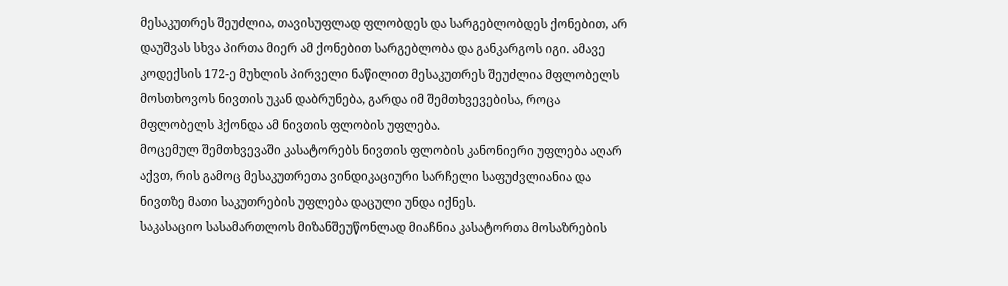მესაკუთრეს შეუძლია, თავისუფლად ფლობდეს და სარგებლობდეს ქონებით, არ დაუშვას სხვა პირთა მიერ ამ ქონებით სარგებლობა და განკარგოს იგი. ამავე კოდექსის 172-ე მუხლის პირველი ნაწილით მესაკუთრეს შეუძლია მფლობელს მოსთხოვოს ნივთის უკან დაბრუნება, გარდა იმ შემთხვევებისა, როცა მფლობელს ჰქონდა ამ ნივთის ფლობის უფლება.
მოცემულ შემთხვევაში კასატორებს ნივთის ფლობის კანონიერი უფლება აღარ აქვთ, რის გამოც მესაკუთრეთა ვინდიკაციური სარჩელი საფუძვლიანია და ნივთზე მათი საკუთრების უფლება დაცული უნდა იქნეს.
საკასაციო სასამართლოს მიზანშეუწონლად მიაჩნია კასატორთა მოსაზრების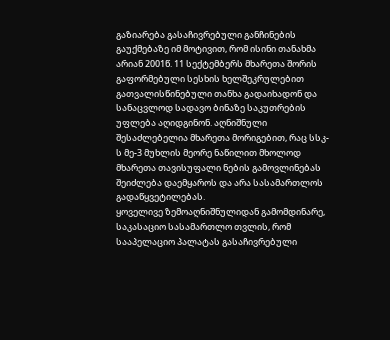გაზიარება გასაჩივრებული განჩინების გაუქმებაზე იმ მოტივით, რომ ისინი თანახმა არიან 2001წ. 11 სექტემბერს მხარეთა შორის გაფორმებული სესხის ხელშეკრულებით გათვალისწინებული თანხა გადაიხადონ და სანაცვლოდ სადავო ბინაზე საკუთრების უფლება აღიდგინონ. აღნიშნული შესაძლებელია მხარეთა მორიგებით, რაც სსკ-ს მე-3 მუხლის მეორე ნაწილით მხოლოდ მხარეთა თავისუფალი ნების გამოვლინებას შეიძლება დაემყაროს და არა სასამართლოს გადაწყვეტილებას.
ყოველივე ზემოაღნიშნულიდან გამომდინარე, საკასაციო სასამართლო თვლის, რომ სააპელაციო პალატას გასაჩივრებული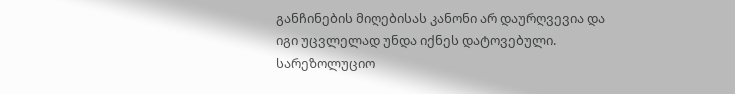განჩინების მიღებისას კანონი არ დაურღვევია და იგი უცვლელად უნდა იქნეს დატოვებული.
სარეზოლუციო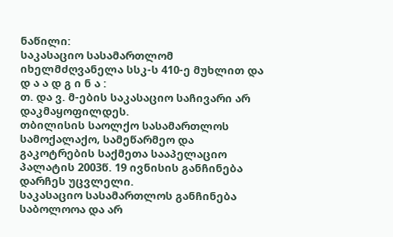ნაწილი:
საკასაციო სასამართლომ იხელმძღვანელა სსკ-ს 410-ე მუხლით და
დ ა ა დ გ ი ნ ა :
თ. და ვ. მ-ების საკასაციო საჩივარი არ დაკმაყოფილდეს.
თბილისის საოლქო სასამართლოს სამოქალაქო, სამეწარმეო და გაკოტრების საქმეთა სააპელაციო პალატის 2003წ. 19 ივნისის განჩინება დარჩეს უცვლელი.
საკასაციო სასამართლოს განჩინება საბოლოოა და არ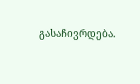გასაჩივრდება.